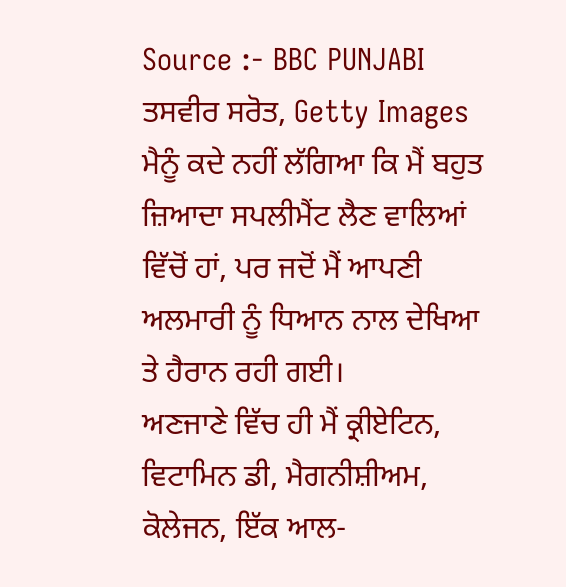Source :- BBC PUNJABI
ਤਸਵੀਰ ਸਰੋਤ, Getty Images
ਮੈਨੂੰ ਕਦੇ ਨਹੀਂ ਲੱਗਿਆ ਕਿ ਮੈਂ ਬਹੁਤ ਜ਼ਿਆਦਾ ਸਪਲੀਮੈਂਟ ਲੈਣ ਵਾਲਿਆਂ ਵਿੱਚੋਂ ਹਾਂ, ਪਰ ਜਦੋਂ ਮੈਂ ਆਪਣੀ ਅਲਮਾਰੀ ਨੂੰ ਧਿਆਨ ਨਾਲ ਦੇਖਿਆ ਤੇ ਹੈਰਾਨ ਰਹੀ ਗਈ।
ਅਣਜਾਣੇ ਵਿੱਚ ਹੀ ਮੈਂ ਕ੍ਰੀਏਟਿਨ, ਵਿਟਾਮਿਨ ਡੀ, ਮੈਗਨੀਸ਼ੀਅਮ, ਕੋਲੇਜਨ, ਇੱਕ ਆਲ-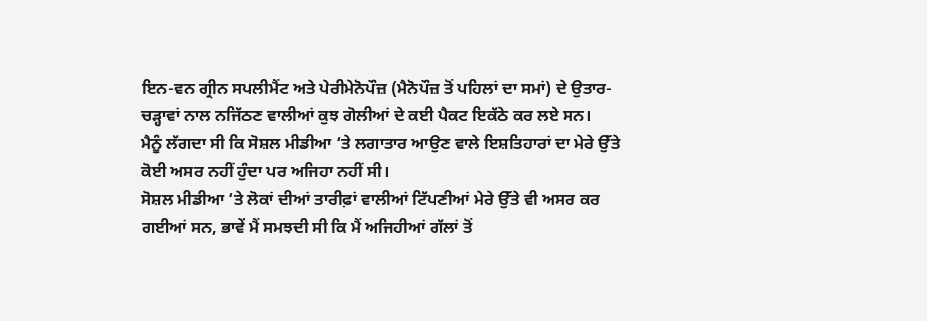ਇਨ-ਵਨ ਗ੍ਰੀਨ ਸਪਲੀਮੈਂਟ ਅਤੇ ਪੇਰੀਮੇਨੋਪੌਜ਼ (ਮੈਨੋਪੌਜ਼ ਤੋਂ ਪਹਿਲਾਂ ਦਾ ਸਮਾਂ) ਦੇ ਉਤਾਰ-ਚੜ੍ਹਾਵਾਂ ਨਾਲ ਨਜਿੱਠਣ ਵਾਲੀਆਂ ਕੁਝ ਗੋਲੀਆਂ ਦੇ ਕਈ ਪੈਕਟ ਇਕੱਠੇ ਕਰ ਲਏ ਸਨ।
ਮੈਨੂੰ ਲੱਗਦਾ ਸੀ ਕਿ ਸੋਸ਼ਲ ਮੀਡੀਆ ‘ਤੇ ਲਗਾਤਾਰ ਆਉਣ ਵਾਲੇ ਇਸ਼ਤਿਹਾਰਾਂ ਦਾ ਮੇਰੇ ਉੱਤੇ ਕੋਈ ਅਸਰ ਨਹੀਂ ਹੁੰਦਾ ਪਰ ਅਜਿਹਾ ਨਹੀਂ ਸੀ।
ਸੋਸ਼ਲ ਮੀਡੀਆ ‘ਤੇ ਲੋਕਾਂ ਦੀਆਂ ਤਾਰੀਫ਼ਾਂ ਵਾਲੀਆਂ ਟਿੱਪਣੀਆਂ ਮੇਰੇ ਉੱਤੇ ਵੀ ਅਸਰ ਕਰ ਗਈਆਂ ਸਨ, ਭਾਵੇਂ ਮੈਂ ਸਮਝਦੀ ਸੀ ਕਿ ਮੈਂ ਅਜਿਹੀਆਂ ਗੱਲਾਂ ਤੋਂ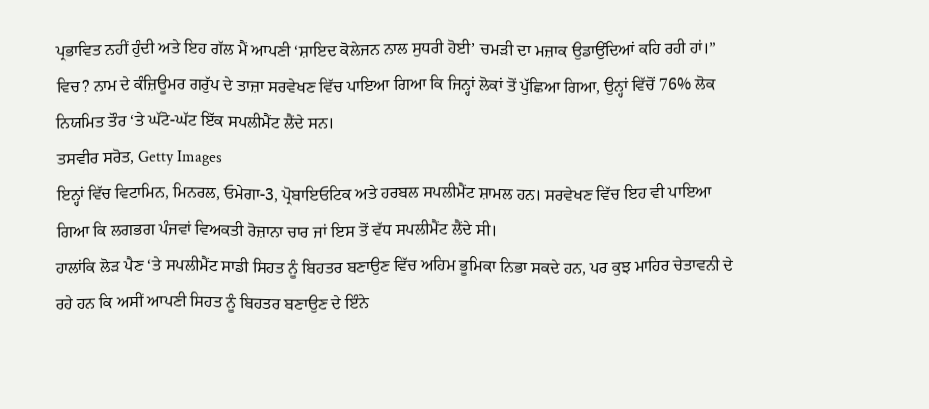ਪ੍ਰਭਾਵਿਤ ਨਹੀਂ ਹੁੰਦੀ ਅਤੇ ਇਹ ਗੱਲ ਮੈਂ ਆਪਣੀ ‘ਸ਼ਾਇਦ ਕੋਲੇਜਨ ਨਾਲ ਸੁਧਰੀ ਹੋਈ’ ਚਮੜੀ ਦਾ ਮਜ਼ਾਕ ਉਡਾਉਂਦਿਆਂ ਕਹਿ ਰਹੀ ਹਾਂ।”
ਵਿਚ? ਨਾਮ ਦੇ ਕੰਜ਼ਿਊਮਰ ਗਰੁੱਪ ਦੇ ਤਾਜ਼ਾ ਸਰਵੇਖਣ ਵਿੱਚ ਪਾਇਆ ਗਿਆ ਕਿ ਜਿਨ੍ਹਾਂ ਲੋਕਾਂ ਤੋਂ ਪੁੱਛਿਆ ਗਿਆ, ਉਨ੍ਹਾਂ ਵਿੱਚੋਂ 76% ਲੋਕ ਨਿਯਮਿਤ ਤੌਰ ‘ਤੇ ਘੱਟੋ-ਘੱਟ ਇੱਕ ਸਪਲੀਮੈਂਟ ਲੈਂਦੇ ਸਨ।
ਤਸਵੀਰ ਸਰੋਤ, Getty Images
ਇਨ੍ਹਾਂ ਵਿੱਚ ਵਿਟਾਮਿਨ, ਮਿਨਰਲ, ਓਮੇਗਾ-3, ਪ੍ਰੋਬਾਇਓਟਿਕ ਅਤੇ ਹਰਬਲ ਸਪਲੀਮੈਂਟ ਸ਼ਾਮਲ ਹਨ। ਸਰਵੇਖਣ ਵਿੱਚ ਇਹ ਵੀ ਪਾਇਆ ਗਿਆ ਕਿ ਲਗਭਗ ਪੰਜਵਾਂ ਵਿਅਕਤੀ ਰੋਜ਼ਾਨਾ ਚਾਰ ਜਾਂ ਇਸ ਤੋਂ ਵੱਧ ਸਪਲੀਮੈਂਟ ਲੈਂਦੇ ਸੀ।
ਹਾਲਾਂਕਿ ਲੋੜ ਪੈਣ ‘ਤੇ ਸਪਲੀਮੈਂਟ ਸਾਡੀ ਸਿਹਤ ਨੂੰ ਬਿਹਤਰ ਬਣਾਉਣ ਵਿੱਚ ਅਹਿਮ ਭੂਮਿਕਾ ਨਿਭਾ ਸਕਦੇ ਹਨ, ਪਰ ਕੁਝ ਮਾਹਿਰ ਚੇਤਾਵਨੀ ਦੇ ਰਹੇ ਹਨ ਕਿ ਅਸੀਂ ਆਪਣੀ ਸਿਹਤ ਨੂੰ ਬਿਹਤਰ ਬਣਾਉਣ ਦੇ ਇੰਨੇ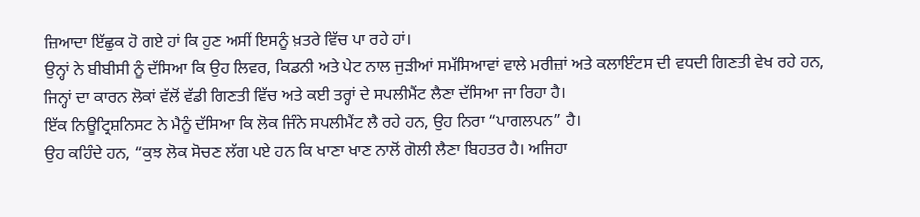ਜ਼ਿਆਦਾ ਇੱਛੁਕ ਹੋ ਗਏ ਹਾਂ ਕਿ ਹੁਣ ਅਸੀਂ ਇਸਨੂੰ ਖ਼ਤਰੇ ਵਿੱਚ ਪਾ ਰਹੇ ਹਾਂ।
ਉਨ੍ਹਾਂ ਨੇ ਬੀਬੀਸੀ ਨੂੰ ਦੱਸਿਆ ਕਿ ਉਹ ਲਿਵਰ, ਕਿਡਨੀ ਅਤੇ ਪੇਟ ਨਾਲ ਜੁੜੀਆਂ ਸਮੱਸਿਆਵਾਂ ਵਾਲੇ ਮਰੀਜ਼ਾਂ ਅਤੇ ਕਲਾਇੰਟਸ ਦੀ ਵਧਦੀ ਗਿਣਤੀ ਵੇਖ ਰਹੇ ਹਨ, ਜਿਨ੍ਹਾਂ ਦਾ ਕਾਰਨ ਲੋਕਾਂ ਵੱਲੋਂ ਵੱਡੀ ਗਿਣਤੀ ਵਿੱਚ ਅਤੇ ਕਈ ਤਰ੍ਹਾਂ ਦੇ ਸਪਲੀਮੈਂਟ ਲੈਣਾ ਦੱਸਿਆ ਜਾ ਰਿਹਾ ਹੈ।
ਇੱਕ ਨਿਊਟ੍ਰਿਸ਼ਨਿਸਟ ਨੇ ਮੈਨੂੰ ਦੱਸਿਆ ਕਿ ਲੋਕ ਜਿੰਨੇ ਸਪਲੀਮੈਂਟ ਲੈ ਰਹੇ ਹਨ, ਉਹ ਨਿਰਾ “ਪਾਗਲਪਨ” ਹੈ।
ਉਹ ਕਹਿੰਦੇ ਹਨ, “ਕੁਝ ਲੋਕ ਸੋਚਣ ਲੱਗ ਪਏ ਹਨ ਕਿ ਖਾਣਾ ਖਾਣ ਨਾਲੋਂ ਗੋਲੀ ਲੈਣਾ ਬਿਹਤਰ ਹੈ। ਅਜਿਹਾ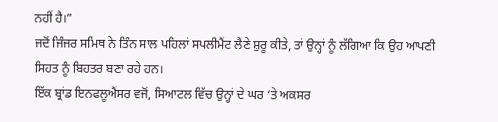ਨਹੀਂ ਹੈ।”
ਜਦੋਂ ਜਿੰਜਰ ਸਮਿਥ ਨੇ ਤਿੰਨ ਸਾਲ ਪਹਿਲਾਂ ਸਪਲੀਮੈਂਟ ਲੈਣੇ ਸ਼ੁਰੂ ਕੀਤੇ, ਤਾਂ ਉਨ੍ਹਾਂ ਨੂੰ ਲੱਗਿਆ ਕਿ ਉਹ ਆਪਣੀ ਸਿਹਤ ਨੂੰ ਬਿਹਤਰ ਬਣਾ ਰਹੇ ਹਨ।
ਇੱਕ ਬ੍ਰਾਂਡ ਇਨਫਲੂਐਂਸਰ ਵਜੋਂ, ਸਿਆਟਲ ਵਿੱਚ ਉਨ੍ਹਾਂ ਦੇ ਘਰ ‘ਤੇ ਅਕਸਰ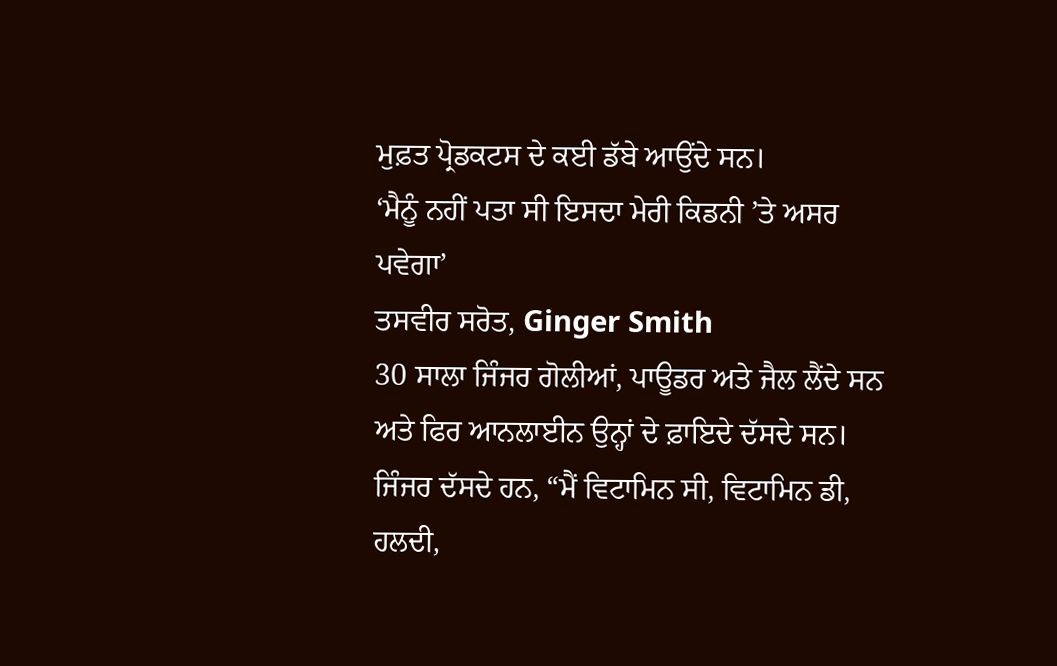ਮੁਫ਼ਤ ਪ੍ਰੋਡਕਟਸ ਦੇ ਕਈ ਡੱਬੇ ਆਉਂਦੇ ਸਨ।
‘ਮੈਨੂੰ ਨਹੀਂ ਪਤਾ ਸੀ ਇਸਦਾ ਮੇਰੀ ਕਿਡਨੀ ’ਤੇ ਅਸਰ ਪਵੇਗਾ’
ਤਸਵੀਰ ਸਰੋਤ, Ginger Smith
30 ਸਾਲਾ ਜਿੰਜਰ ਗੋਲੀਆਂ, ਪਾਊਡਰ ਅਤੇ ਜੈਲ ਲੈਂਦੇ ਸਨ ਅਤੇ ਫਿਰ ਆਨਲਾਈਨ ਉਨ੍ਹਾਂ ਦੇ ਫ਼ਾਇਦੇ ਦੱਸਦੇ ਸਨ।
ਜਿੰਜਰ ਦੱਸਦੇ ਹਨ, “ਮੈਂ ਵਿਟਾਮਿਨ ਸੀ, ਵਿਟਾਮਿਨ ਡੀ, ਹਲਦੀ,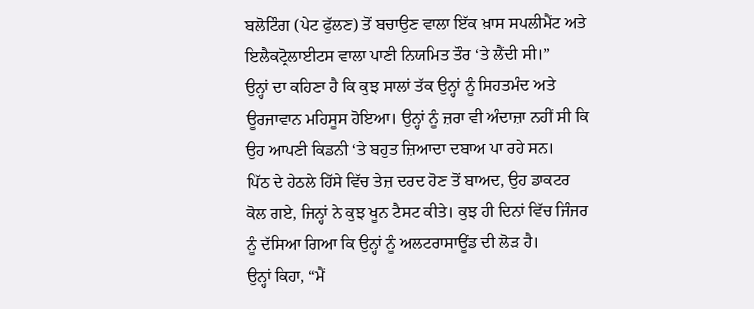ਬਲੋਟਿੰਗ (ਪੇਟ ਫੁੱਲਣ) ਤੋਂ ਬਚਾਉਣ ਵਾਲਾ ਇੱਕ ਖ਼ਾਸ ਸਪਲੀਮੈਂਟ ਅਤੇ ਇਲੈਕਟ੍ਰੋਲਾਈਟਸ ਵਾਲਾ ਪਾਣੀ ਨਿਯਮਿਤ ਤੌਰ ‘ਤੇ ਲੈਂਦੀ ਸੀ।”
ਉਨ੍ਹਾਂ ਦਾ ਕਹਿਣਾ ਹੈ ਕਿ ਕੁਝ ਸਾਲਾਂ ਤੱਕ ਉਨ੍ਹਾਂ ਨੂੰ ਸਿਹਤਮੰਦ ਅਤੇ ਊਰਜਾਵਾਨ ਮਹਿਸੂਸ ਹੋਇਆ। ਉਨ੍ਹਾਂ ਨੂੰ ਜ਼ਰਾ ਵੀ ਅੰਦਾਜ਼ਾ ਨਹੀਂ ਸੀ ਕਿ ਉਹ ਆਪਣੀ ਕਿਡਨੀ ‘ਤੇ ਬਹੁਤ ਜ਼ਿਆਦਾ ਦਬਾਅ ਪਾ ਰਹੇ ਸਨ।
ਪਿੱਠ ਦੇ ਹੇਠਲੇ ਹਿੱਸੇ ਵਿੱਚ ਤੇਜ਼ ਦਰਦ ਹੋਣ ਤੋਂ ਬਾਅਦ, ਉਹ ਡਾਕਟਰ ਕੋਲ ਗਏ, ਜਿਨ੍ਹਾਂ ਨੇ ਕੁਝ ਖੂਨ ਟੈਸਟ ਕੀਤੇ। ਕੁਝ ਹੀ ਦਿਨਾਂ ਵਿੱਚ ਜਿੰਜਰ ਨੂੰ ਦੱਸਿਆ ਗਿਆ ਕਿ ਉਨ੍ਹਾਂ ਨੂੰ ਅਲਟਰਾਸਾਊਂਡ ਦੀ ਲੋੜ ਹੈ।
ਉਨ੍ਹਾਂ ਕਿਹਾ, “ਮੈਂ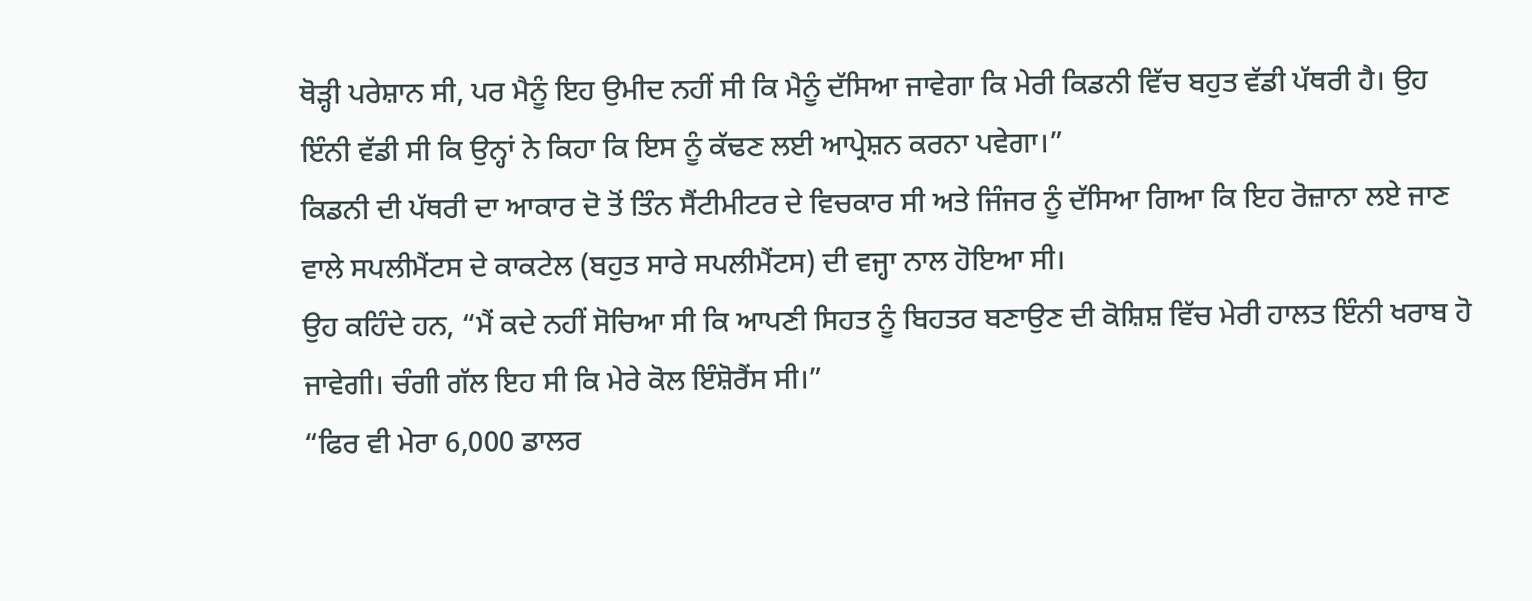ਥੋੜ੍ਹੀ ਪਰੇਸ਼ਾਨ ਸੀ, ਪਰ ਮੈਨੂੰ ਇਹ ਉਮੀਦ ਨਹੀਂ ਸੀ ਕਿ ਮੈਨੂੰ ਦੱਸਿਆ ਜਾਵੇਗਾ ਕਿ ਮੇਰੀ ਕਿਡਨੀ ਵਿੱਚ ਬਹੁਤ ਵੱਡੀ ਪੱਥਰੀ ਹੈ। ਉਹ ਇੰਨੀ ਵੱਡੀ ਸੀ ਕਿ ਉਨ੍ਹਾਂ ਨੇ ਕਿਹਾ ਕਿ ਇਸ ਨੂੰ ਕੱਢਣ ਲਈ ਆਪ੍ਰੇਸ਼ਨ ਕਰਨਾ ਪਵੇਗਾ।”
ਕਿਡਨੀ ਦੀ ਪੱਥਰੀ ਦਾ ਆਕਾਰ ਦੋ ਤੋਂ ਤਿੰਨ ਸੈਂਟੀਮੀਟਰ ਦੇ ਵਿਚਕਾਰ ਸੀ ਅਤੇ ਜਿੰਜਰ ਨੂੰ ਦੱਸਿਆ ਗਿਆ ਕਿ ਇਹ ਰੋਜ਼ਾਨਾ ਲਏ ਜਾਣ ਵਾਲੇ ਸਪਲੀਮੈਂਟਸ ਦੇ ਕਾਕਟੇਲ (ਬਹੁਤ ਸਾਰੇ ਸਪਲੀਮੈਂਟਸ) ਦੀ ਵਜ੍ਹਾ ਨਾਲ ਹੋਇਆ ਸੀ।
ਉਹ ਕਹਿੰਦੇ ਹਨ, “ਮੈਂ ਕਦੇ ਨਹੀਂ ਸੋਚਿਆ ਸੀ ਕਿ ਆਪਣੀ ਸਿਹਤ ਨੂੰ ਬਿਹਤਰ ਬਣਾਉਣ ਦੀ ਕੋਸ਼ਿਸ਼ ਵਿੱਚ ਮੇਰੀ ਹਾਲਤ ਇੰਨੀ ਖਰਾਬ ਹੋ ਜਾਵੇਗੀ। ਚੰਗੀ ਗੱਲ ਇਹ ਸੀ ਕਿ ਮੇਰੇ ਕੋਲ ਇੰਸ਼ੋਰੈਂਸ ਸੀ।”
“ਫਿਰ ਵੀ ਮੇਰਾ 6,000 ਡਾਲਰ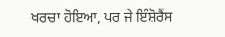ਖਰਚਾ ਹੋਇਆ, ਪਰ ਜੇ ਇੰਸ਼ੋਰੈਂਸ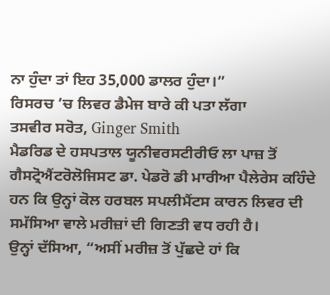ਨਾ ਹੁੰਦਾ ਤਾਂ ਇਹ 35,000 ਡਾਲਰ ਹੁੰਦਾ।”
ਰਿਸਰਚ ’ਚ ਲਿਵਰ ਡੈਮੇਜ ਬਾਰੇ ਕੀ ਪਤਾ ਲੱਗਾ
ਤਸਵੀਰ ਸਰੋਤ, Ginger Smith
ਮੈਡਰਿਡ ਦੇ ਹਸਪਤਾਲ ਯੂਨੀਵਰਸਟੀਰੀਓ ਲਾ ਪਾਜ਼ ਤੋਂ ਗੈਸਟ੍ਰੋਐਂਟਰੋਲੋਜਿਸਟ ਡਾ. ਪੇਡਰੋ ਡੀ ਮਾਰੀਆ ਪੈਲੇਰੇਸ ਕਹਿੰਦੇ ਹਨ ਕਿ ਉਨ੍ਹਾਂ ਕੋਲ ਹਰਬਲ ਸਪਲੀਮੈਂਟਸ ਕਾਰਨ ਲਿਵਰ ਦੀ ਸਮੱਸਿਆ ਵਾਲੇ ਮਰੀਜ਼ਾਂ ਦੀ ਗਿਣਤੀ ਵਧ ਰਹੀ ਹੈ।
ਉਨ੍ਹਾਂ ਦੱਸਿਆ, “ਅਸੀਂ ਮਰੀਜ਼ ਤੋਂ ਪੁੱਛਦੇ ਹਾਂ ਕਿ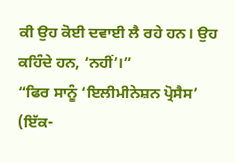ਕੀ ਉਹ ਕੋਈ ਦਵਾਈ ਲੈ ਰਹੇ ਹਨ। ਉਹ ਕਹਿੰਦੇ ਹਨ, ‘ਨਹੀਂ’।”
“ਫਿਰ ਸਾਨੂੰ ‘ਇਲੀਮੀਨੇਸ਼ਨ ਪ੍ਰੋਸੈਸ’ (ਇੱਕ-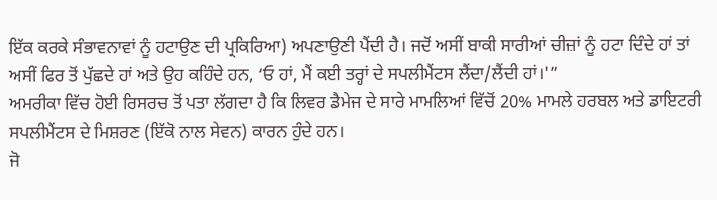ਇੱਕ ਕਰਕੇ ਸੰਭਾਵਨਾਵਾਂ ਨੂੰ ਹਟਾਉਣ ਦੀ ਪ੍ਰਕਿਰਿਆ) ਅਪਣਾਉਣੀ ਪੈਂਦੀ ਹੈ। ਜਦੋਂ ਅਸੀਂ ਬਾਕੀ ਸਾਰੀਆਂ ਚੀਜ਼ਾਂ ਨੂੰ ਹਟਾ ਦਿੰਦੇ ਹਾਂ ਤਾਂ ਅਸੀਂ ਫਿਰ ਤੋਂ ਪੁੱਛਦੇ ਹਾਂ ਅਤੇ ਉਹ ਕਹਿੰਦੇ ਹਨ, ‘ਓ ਹਾਂ, ਮੈਂ ਕਈ ਤਰ੍ਹਾਂ ਦੇ ਸਪਲੀਮੈਂਟਸ ਲੈਂਦਾ/ਲੈਂਦੀ ਹਾਂ।'”
ਅਮਰੀਕਾ ਵਿੱਚ ਹੋਈ ਰਿਸਰਚ ਤੋਂ ਪਤਾ ਲੱਗਦਾ ਹੈ ਕਿ ਲਿਵਰ ਡੈਮੇਜ ਦੇ ਸਾਰੇ ਮਾਮਲਿਆਂ ਵਿੱਚੋਂ 20% ਮਾਮਲੇ ਹਰਬਲ ਅਤੇ ਡਾਇਟਰੀ ਸਪਲੀਮੈਂਟਸ ਦੇ ਮਿਸ਼ਰਣ (ਇੱਕੋ ਨਾਲ ਸੇਵਨ) ਕਾਰਨ ਹੁੰਦੇ ਹਨ।
ਜੋ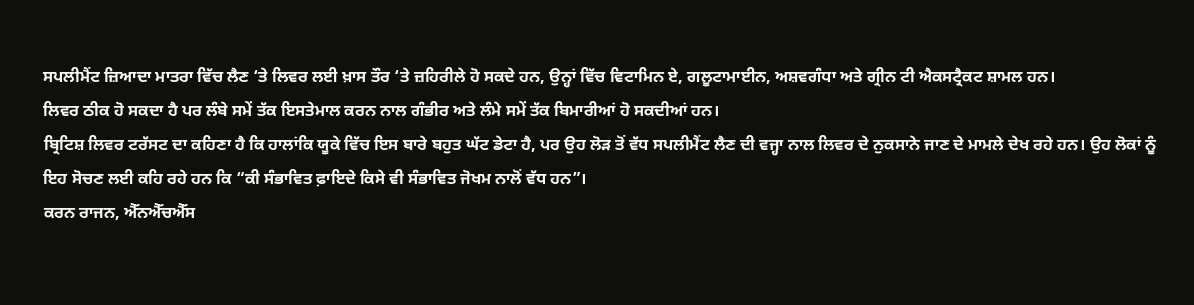ਸਪਲੀਮੈਂਟ ਜ਼ਿਆਦਾ ਮਾਤਰਾ ਵਿੱਚ ਲੈਣ ‘ਤੇ ਲਿਵਰ ਲਈ ਖ਼ਾਸ ਤੌਰ ‘ਤੇ ਜ਼ਹਿਰੀਲੇ ਹੋ ਸਕਦੇ ਹਨ, ਉਨ੍ਹਾਂ ਵਿੱਚ ਵਿਟਾਮਿਨ ਏ, ਗਲੂਟਾਮਾਈਨ, ਅਸ਼ਵਗੰਧਾ ਅਤੇ ਗ੍ਰੀਨ ਟੀ ਐਕਸਟ੍ਰੈਕਟ ਸ਼ਾਮਲ ਹਨ।
ਲਿਵਰ ਠੀਕ ਹੋ ਸਕਦਾ ਹੈ ਪਰ ਲੰਬੇ ਸਮੇਂ ਤੱਕ ਇਸਤੇਮਾਲ ਕਰਨ ਨਾਲ ਗੰਭੀਰ ਅਤੇ ਲੰਮੇ ਸਮੇਂ ਤੱਕ ਬਿਮਾਰੀਆਂ ਹੋ ਸਕਦੀਆਂ ਹਨ।
ਬ੍ਰਿਟਿਸ਼ ਲਿਵਰ ਟਰੱਸਟ ਦਾ ਕਹਿਣਾ ਹੈ ਕਿ ਹਾਲਾਂਕਿ ਯੂਕੇ ਵਿੱਚ ਇਸ ਬਾਰੇ ਬਹੁਤ ਘੱਟ ਡੇਟਾ ਹੈ, ਪਰ ਉਹ ਲੋੜ ਤੋਂ ਵੱਧ ਸਪਲੀਮੈਂਟ ਲੈਣ ਦੀ ਵਜ੍ਹਾ ਨਾਲ ਲਿਵਰ ਦੇ ਨੁਕਸਾਨੇ ਜਾਣ ਦੇ ਮਾਮਲੇ ਦੇਖ ਰਹੇ ਹਨ। ਉਹ ਲੋਕਾਂ ਨੂੰ ਇਹ ਸੋਚਣ ਲਈ ਕਹਿ ਰਹੇ ਹਨ ਕਿ “ਕੀ ਸੰਭਾਵਿਤ ਫ਼ਾਇਦੇ ਕਿਸੇ ਵੀ ਸੰਭਾਵਿਤ ਜੋਖਮ ਨਾਲੋਂ ਵੱਧ ਹਨ”।
ਕਰਨ ਰਾਜਨ, ਐੱਨਐੱਚਐੱਸ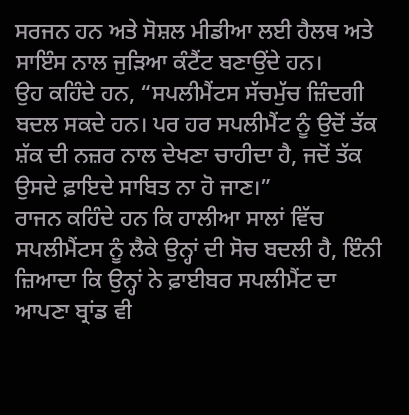ਸਰਜਨ ਹਨ ਅਤੇ ਸੋਸ਼ਲ ਮੀਡੀਆ ਲਈ ਹੈਲਥ ਅਤੇ ਸਾਇੰਸ ਨਾਲ ਜੁੜਿਆ ਕੰਟੈਂਟ ਬਣਾਉਂਦੇ ਹਨ।
ਉਹ ਕਹਿੰਦੇ ਹਨ, “ਸਪਲੀਮੈਂਟਸ ਸੱਚਮੁੱਚ ਜ਼ਿੰਦਗੀ ਬਦਲ ਸਕਦੇ ਹਨ। ਪਰ ਹਰ ਸਪਲੀਮੈਂਟ ਨੂੰ ਉਦੋਂ ਤੱਕ ਸ਼ੱਕ ਦੀ ਨਜ਼ਰ ਨਾਲ ਦੇਖਣਾ ਚਾਹੀਦਾ ਹੈ, ਜਦੋਂ ਤੱਕ ਉਸਦੇ ਫ਼ਾਇਦੇ ਸਾਬਿਤ ਨਾ ਹੋ ਜਾਣ।”
ਰਾਜਨ ਕਹਿੰਦੇ ਹਨ ਕਿ ਹਾਲੀਆ ਸਾਲਾਂ ਵਿੱਚ ਸਪਲੀਮੈਂਟਸ ਨੂੰ ਲੈਕੇ ਉਨ੍ਹਾਂ ਦੀ ਸੋਚ ਬਦਲੀ ਹੈ, ਇੰਨੀ ਜ਼ਿਆਦਾ ਕਿ ਉਨ੍ਹਾਂ ਨੇ ਫ਼ਾਈਬਰ ਸਪਲੀਮੈਂਟ ਦਾ ਆਪਣਾ ਬ੍ਰਾਂਡ ਵੀ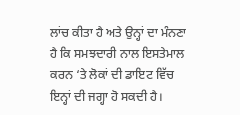ਲਾਂਚ ਕੀਤਾ ਹੈ ਅਤੇ ਉਨ੍ਹਾਂ ਦਾ ਮੰਨਣਾ ਹੈ ਕਿ ਸਮਝਦਾਰੀ ਨਾਲ ਇਸਤੇਮਾਲ ਕਰਨ ‘ਤੇ ਲੋਕਾਂ ਦੀ ਡਾਇਟ ਵਿੱਚ ਇਨ੍ਹਾਂ ਦੀ ਜਗ੍ਹਾ ਹੋ ਸਕਦੀ ਹੈ।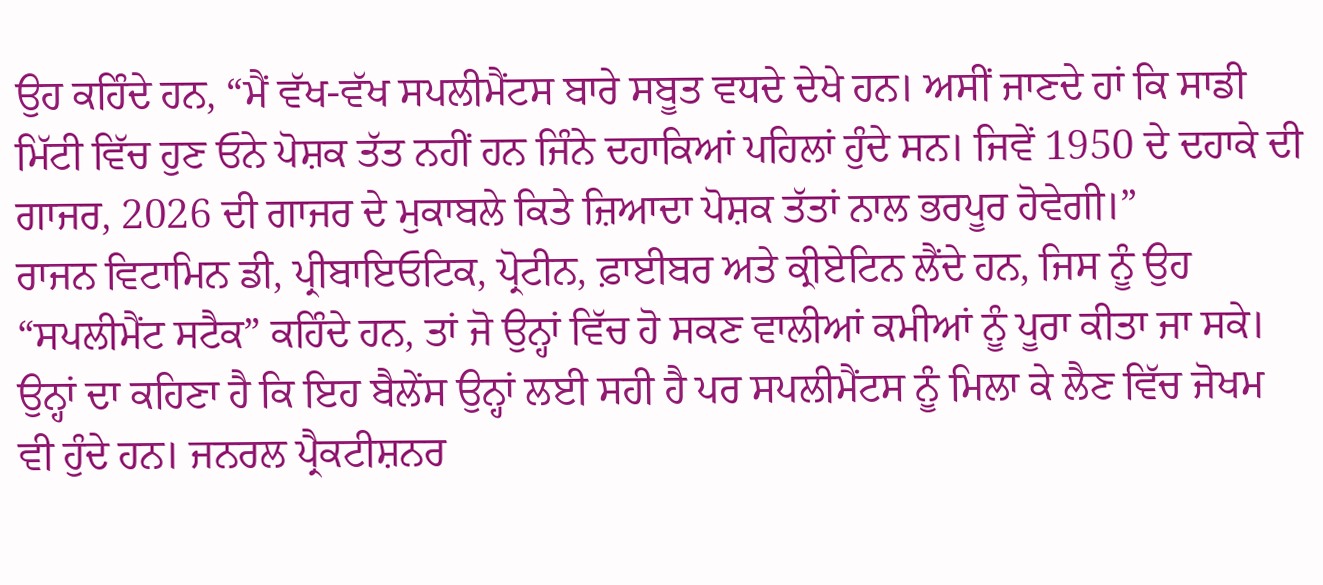ਉਹ ਕਹਿੰਦੇ ਹਨ, “ਮੈਂ ਵੱਖ-ਵੱਖ ਸਪਲੀਮੈਂਟਸ ਬਾਰੇ ਸਬੂਤ ਵਧਦੇ ਦੇਖੇ ਹਨ। ਅਸੀਂ ਜਾਣਦੇ ਹਾਂ ਕਿ ਸਾਡੀ ਮਿੱਟੀ ਵਿੱਚ ਹੁਣ ਓਨੇ ਪੋਸ਼ਕ ਤੱਤ ਨਹੀਂ ਹਨ ਜਿੰਨੇ ਦਹਾਕਿਆਂ ਪਹਿਲਾਂ ਹੁੰਦੇ ਸਨ। ਜਿਵੇਂ 1950 ਦੇ ਦਹਾਕੇ ਦੀ ਗਾਜਰ, 2026 ਦੀ ਗਾਜਰ ਦੇ ਮੁਕਾਬਲੇ ਕਿਤੇ ਜ਼ਿਆਦਾ ਪੋਸ਼ਕ ਤੱਤਾਂ ਨਾਲ ਭਰਪੂਰ ਹੋਵੇਗੀ।”
ਰਾਜਨ ਵਿਟਾਮਿਨ ਡੀ, ਪ੍ਰੀਬਾਇਓਟਿਕ, ਪ੍ਰੋਟੀਨ, ਫ਼ਾਈਬਰ ਅਤੇ ਕ੍ਰੀਏਟਿਨ ਲੈਂਦੇ ਹਨ, ਜਿਸ ਨੂੰ ਉਹ “ਸਪਲੀਮੈਂਟ ਸਟੈਕ” ਕਹਿੰਦੇ ਹਨ, ਤਾਂ ਜੋ ਉਨ੍ਹਾਂ ਵਿੱਚ ਹੋ ਸਕਣ ਵਾਲੀਆਂ ਕਮੀਆਂ ਨੂੰ ਪੂਰਾ ਕੀਤਾ ਜਾ ਸਕੇ।
ਉਨ੍ਹਾਂ ਦਾ ਕਹਿਣਾ ਹੈ ਕਿ ਇਹ ਬੈਲੇਂਸ ਉਨ੍ਹਾਂ ਲਈ ਸਹੀ ਹੈ ਪਰ ਸਪਲੀਮੈਂਟਸ ਨੂੰ ਮਿਲਾ ਕੇ ਲੈਣ ਵਿੱਚ ਜੋਖਮ ਵੀ ਹੁੰਦੇ ਹਨ। ਜਨਰਲ ਪ੍ਰੈਕਟੀਸ਼ਨਰ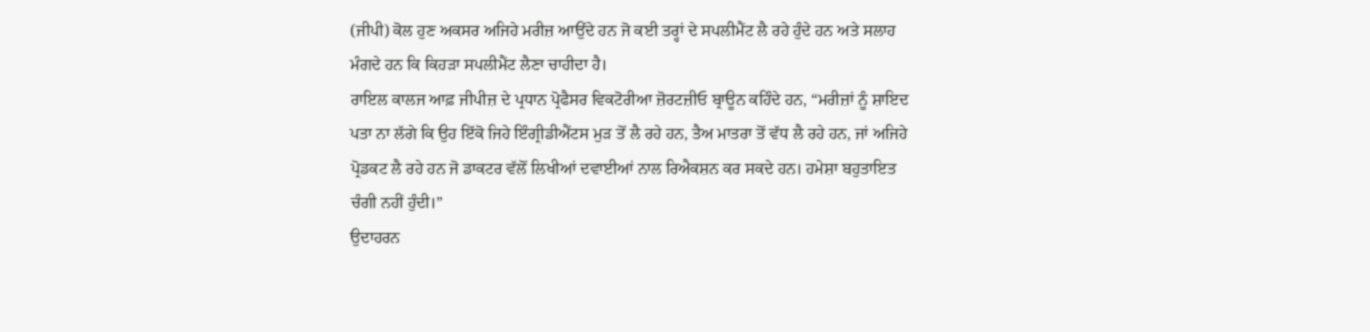(ਜੀਪੀ) ਕੋਲ ਹੁਣ ਅਕਸਰ ਅਜਿਹੇ ਮਰੀਜ਼ ਆਉਂਦੇ ਹਨ ਜੋ ਕਈ ਤਰ੍ਹਾਂ ਦੇ ਸਪਲੀਮੈਂਟ ਲੈ ਰਹੇ ਹੁੰਦੇ ਹਨ ਅਤੇ ਸਲਾਹ ਮੰਗਦੇ ਹਨ ਕਿ ਕਿਹੜਾ ਸਪਲੀਮੈਂਟ ਲੈਣਾ ਚਾਹੀਦਾ ਹੈ।
ਰਾਇਲ ਕਾਲਜ ਆਫ਼ ਜੀਪੀਜ਼ ਦੇ ਪ੍ਰਧਾਨ ਪ੍ਰੋਫੈਸਰ ਵਿਕਟੋਰੀਆ ਜ਼ੋਰਟਜ਼ੀਓ ਬ੍ਰਾਊਨ ਕਹਿੰਦੇ ਹਨ, “ਮਰੀਜ਼ਾਂ ਨੂੰ ਸ਼ਾਇਦ ਪਤਾ ਨਾ ਲੱਗੇ ਕਿ ਉਹ ਇੱਕੋ ਜਿਹੇ ਇੰਗ੍ਰੀਡੀਐਂਟਸ ਮੁੜ ਤੋਂ ਲੈ ਰਹੇ ਹਨ, ਤੈਅ ਮਾਤਰਾ ਤੋਂ ਵੱਧ ਲੈ ਰਹੇ ਹਨ, ਜਾਂ ਅਜਿਹੇ ਪ੍ਰੋਡਕਟ ਲੈ ਰਹੇ ਹਨ ਜੋ ਡਾਕਟਰ ਵੱਲੋਂ ਲਿਖੀਆਂ ਦਵਾਈਆਂ ਨਾਲ ਰਿਐਕਸ਼ਨ ਕਰ ਸਕਦੇ ਹਨ। ਹਮੇਸ਼ਾ ਬਹੁਤਾਇਤ ਚੰਗੀ ਨਹੀਂ ਹੁੰਦੀ।”
ਉਦਾਹਰਨ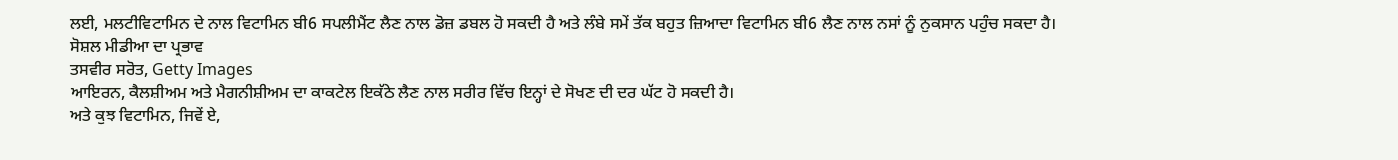ਲਈ, ਮਲਟੀਵਿਟਾਮਿਨ ਦੇ ਨਾਲ ਵਿਟਾਮਿਨ ਬੀ6 ਸਪਲੀਮੈਂਟ ਲੈਣ ਨਾਲ ਡੋਜ਼ ਡਬਲ ਹੋ ਸਕਦੀ ਹੈ ਅਤੇ ਲੰਬੇ ਸਮੇਂ ਤੱਕ ਬਹੁਤ ਜ਼ਿਆਦਾ ਵਿਟਾਮਿਨ ਬੀ6 ਲੈਣ ਨਾਲ ਨਸਾਂ ਨੂੰ ਨੁਕਸਾਨ ਪਹੁੰਚ ਸਕਦਾ ਹੈ।
ਸੋਸ਼ਲ ਮੀਡੀਆ ਦਾ ਪ੍ਰਭਾਵ
ਤਸਵੀਰ ਸਰੋਤ, Getty Images
ਆਇਰਨ, ਕੈਲਸ਼ੀਅਮ ਅਤੇ ਮੈਗਨੀਸ਼ੀਅਮ ਦਾ ਕਾਕਟੇਲ ਇਕੱਠੇ ਲੈਣ ਨਾਲ ਸਰੀਰ ਵਿੱਚ ਇਨ੍ਹਾਂ ਦੇ ਸੋਖਣ ਦੀ ਦਰ ਘੱਟ ਹੋ ਸਕਦੀ ਹੈ।
ਅਤੇ ਕੁਝ ਵਿਟਾਮਿਨ, ਜਿਵੇਂ ਏ,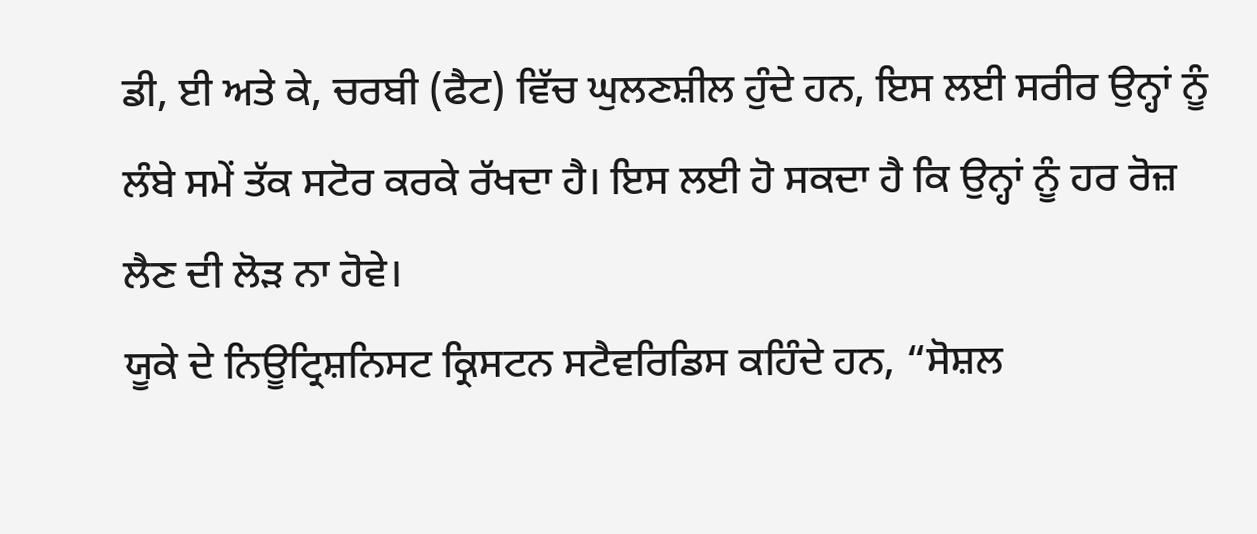ਡੀ, ਈ ਅਤੇ ਕੇ, ਚਰਬੀ (ਫੈਟ) ਵਿੱਚ ਘੁਲਣਸ਼ੀਲ ਹੁੰਦੇ ਹਨ, ਇਸ ਲਈ ਸਰੀਰ ਉਨ੍ਹਾਂ ਨੂੰ ਲੰਬੇ ਸਮੇਂ ਤੱਕ ਸਟੋਰ ਕਰਕੇ ਰੱਖਦਾ ਹੈ। ਇਸ ਲਈ ਹੋ ਸਕਦਾ ਹੈ ਕਿ ਉਨ੍ਹਾਂ ਨੂੰ ਹਰ ਰੋਜ਼ ਲੈਣ ਦੀ ਲੋੜ ਨਾ ਹੋਵੇ।
ਯੂਕੇ ਦੇ ਨਿਊਟ੍ਰਿਸ਼ਨਿਸਟ ਕ੍ਰਿਸਟਨ ਸਟੈਵਰਿਡਿਸ ਕਹਿੰਦੇ ਹਨ, “ਸੋਸ਼ਲ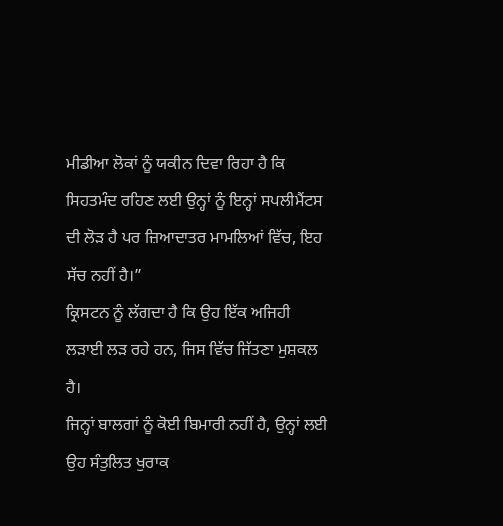ਮੀਡੀਆ ਲੋਕਾਂ ਨੂੰ ਯਕੀਨ ਦਿਵਾ ਰਿਹਾ ਹੈ ਕਿ ਸਿਹਤਮੰਦ ਰਹਿਣ ਲਈ ਉਨ੍ਹਾਂ ਨੂੰ ਇਨ੍ਹਾਂ ਸਪਲੀਮੈਂਟਸ ਦੀ ਲੋੜ ਹੈ ਪਰ ਜ਼ਿਆਦਾਤਰ ਮਾਮਲਿਆਂ ਵਿੱਚ, ਇਹ ਸੱਚ ਨਹੀਂ ਹੈ।”
ਕ੍ਰਿਸਟਨ ਨੂੰ ਲੱਗਦਾ ਹੈ ਕਿ ਉਹ ਇੱਕ ਅਜਿਹੀ ਲੜਾਈ ਲੜ ਰਹੇ ਹਨ, ਜਿਸ ਵਿੱਚ ਜਿੱਤਣਾ ਮੁਸ਼ਕਲ ਹੈ।
ਜਿਨ੍ਹਾਂ ਬਾਲਗਾਂ ਨੂੰ ਕੋਈ ਬਿਮਾਰੀ ਨਹੀਂ ਹੈ, ਉਨ੍ਹਾਂ ਲਈ ਉਹ ਸੰਤੁਲਿਤ ਖੁਰਾਕ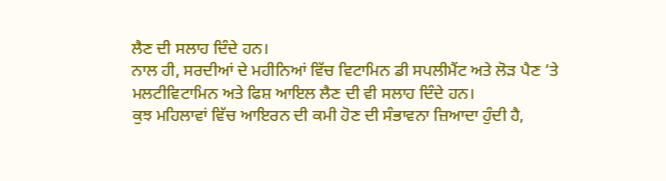ਲੈਣ ਦੀ ਸਲਾਹ ਦਿੰਦੇ ਹਨ।
ਨਾਲ ਹੀ, ਸਰਦੀਆਂ ਦੇ ਮਹੀਨਿਆਂ ਵਿੱਚ ਵਿਟਾਮਿਨ ਡੀ ਸਪਲੀਮੈਂਟ ਅਤੇ ਲੋੜ ਪੈਣ ‘ਤੇ ਮਲਟੀਵਿਟਾਮਿਨ ਅਤੇ ਫਿਸ਼ ਆਇਲ ਲੈਣ ਦੀ ਵੀ ਸਲਾਹ ਦਿੰਦੇ ਹਨ।
ਕੁਝ ਮਹਿਲਾਵਾਂ ਵਿੱਚ ਆਇਰਨ ਦੀ ਕਮੀ ਹੋਣ ਦੀ ਸੰਭਾਵਨਾ ਜ਼ਿਆਦਾ ਹੁੰਦੀ ਹੈ,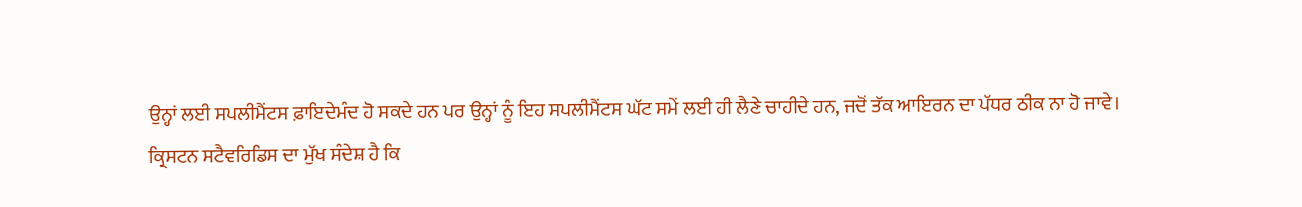ਉਨ੍ਹਾਂ ਲਈ ਸਪਲੀਮੈਂਟਸ ਫ਼ਾਇਦੇਮੰਦ ਹੋ ਸਕਦੇ ਹਨ ਪਰ ਉਨ੍ਹਾਂ ਨੂੰ ਇਹ ਸਪਲੀਮੈਂਟਸ ਘੱਟ ਸਮੇਂ ਲਈ ਹੀ ਲੈਣੇ ਚਾਹੀਦੇ ਹਨ, ਜਦੋਂ ਤੱਕ ਆਇਰਨ ਦਾ ਪੱਧਰ ਠੀਕ ਨਾ ਹੋ ਜਾਵੇ।
ਕ੍ਰਿਸਟਨ ਸਟੈਵਰਿਡਿਸ ਦਾ ਮੁੱਖ ਸੰਦੇਸ਼ ਹੈ ਕਿ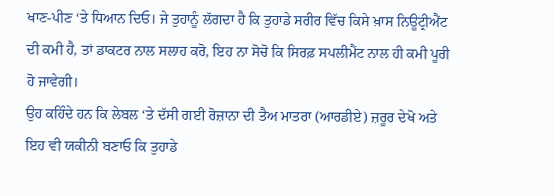ਖਾਣ-ਪੀਣ ‘ਤੇ ਧਿਆਨ ਦਿਓ। ਜੇ ਤੁਹਾਨੂੰ ਲੱਗਦਾ ਹੈ ਕਿ ਤੁਹਾਡੇ ਸਰੀਰ ਵਿੱਚ ਕਿਸੇ ਖ਼ਾਸ ਨਿਊਟ੍ਰੀਐਂਟ ਦੀ ਕਮੀ ਹੈ, ਤਾਂ ਡਾਕਟਰ ਨਾਲ ਸਲਾਹ ਕਰੋ, ਇਹ ਨਾ ਸੋਚੋ ਕਿ ਸਿਰਫ਼ ਸਪਲੀਮੈਂਟ ਨਾਲ ਹੀ ਕਮੀ ਪੂਰੀ ਹੋ ਜਾਵੇਗੀ।
ਉਹ ਕਹਿੰਦੇ ਹਨ ਕਿ ਲੇਬਲ ‘ਤੇ ਦੱਸੀ ਗਈ ਰੋਜ਼ਾਨਾ ਦੀ ਤੈਅ ਮਾਤਰਾ (ਆਰਡੀਏ) ਜ਼ਰੂਰ ਦੇਖੋ ਅਤੇ ਇਹ ਵੀ ਯਕੀਨੀ ਬਣਾਓ ਕਿ ਤੁਹਾਡੇ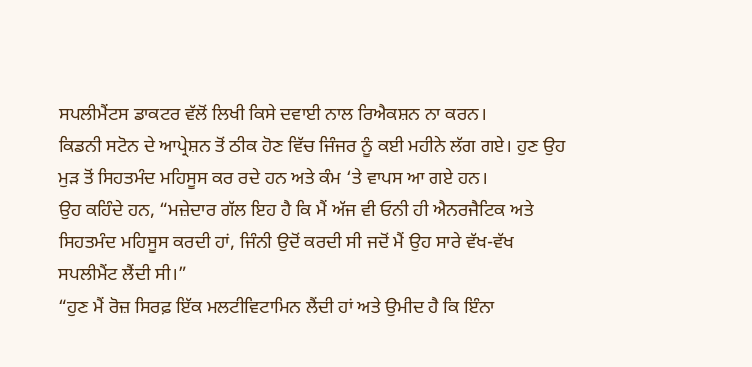ਸਪਲੀਮੈਂਟਸ ਡਾਕਟਰ ਵੱਲੋਂ ਲਿਖੀ ਕਿਸੇ ਦਵਾਈ ਨਾਲ ਰਿਐਕਸ਼ਨ ਨਾ ਕਰਨ।
ਕਿਡਨੀ ਸਟੋਨ ਦੇ ਆਪ੍ਰੇਸ਼ਨ ਤੋਂ ਠੀਕ ਹੋਣ ਵਿੱਚ ਜਿੰਜਰ ਨੂੰ ਕਈ ਮਹੀਨੇ ਲੱਗ ਗਏ। ਹੁਣ ਉਹ ਮੁੜ ਤੋਂ ਸਿਹਤਮੰਦ ਮਹਿਸੂਸ ਕਰ ਰਦੇ ਹਨ ਅਤੇ ਕੰਮ ‘ਤੇ ਵਾਪਸ ਆ ਗਏ ਹਨ।
ਉਹ ਕਹਿੰਦੇ ਹਨ, “ਮਜ਼ੇਦਾਰ ਗੱਲ ਇਹ ਹੈ ਕਿ ਮੈਂ ਅੱਜ ਵੀ ਓਨੀ ਹੀ ਐਨਰਜੈਟਿਕ ਅਤੇ ਸਿਹਤਮੰਦ ਮਹਿਸੂਸ ਕਰਦੀ ਹਾਂ, ਜਿੰਨੀ ਉਦੋਂ ਕਰਦੀ ਸੀ ਜਦੋਂ ਮੈਂ ਉਹ ਸਾਰੇ ਵੱਖ-ਵੱਖ ਸਪਲੀਮੈਂਟ ਲੈਂਦੀ ਸੀ।”
“ਹੁਣ ਮੈਂ ਰੋਜ਼ ਸਿਰਫ਼ ਇੱਕ ਮਲਟੀਵਿਟਾਮਿਨ ਲੈਂਦੀ ਹਾਂ ਅਤੇ ਉਮੀਦ ਹੈ ਕਿ ਇੰਨਾ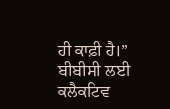ਹੀ ਕਾਫ਼ੀ ਹੈ।”
ਬੀਬੀਸੀ ਲਈ ਕਲੈਕਟਿਵ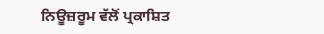ਨਿਊਜ਼ਰੂਮ ਵੱਲੋਂ ਪ੍ਰਕਾਸ਼ਿਤ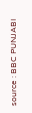source : BBC PUNJABI